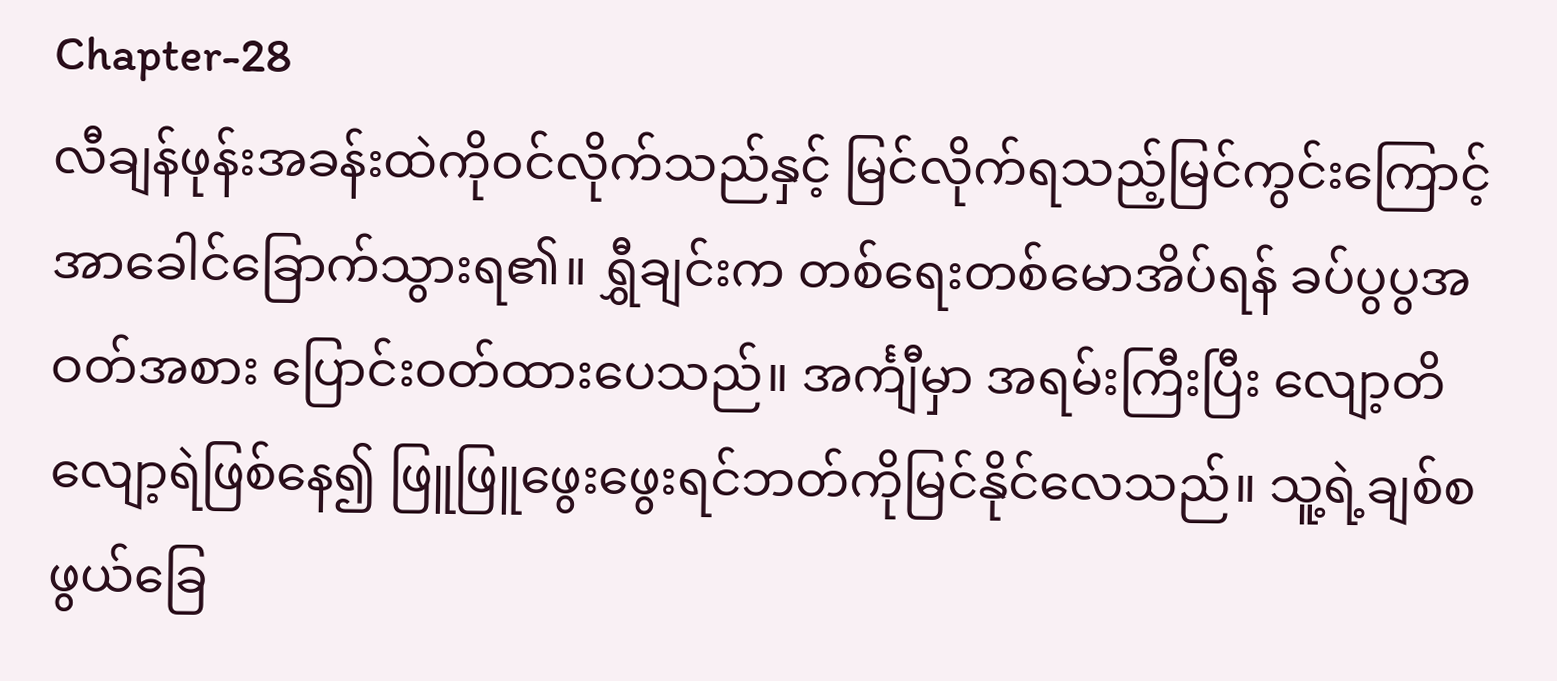Chapter-28
လီချန်ဖုန်းအခန်းထဲကိုဝင်လိုက်သည်နှင့် မြင်လိုက်ရသည့်မြင်ကွင်းကြောင့် အာခေါင်ခြောက်သွားရ၏။ ရွှီချင်းက တစ်ရေးတစ်မောအိပ်ရန် ခပ်ပွပွအဝတ်အစား ပြောင်းဝတ်ထားပေသည်။ အင်္ကျီမှာ အရမ်းကြီးပြီး လျော့တိလျော့ရဲဖြစ်နေ၍ ဖြူဖြူဖွေးဖွေးရင်ဘတ်ကိုမြင်နိုင်လေသည်။ သူ့ရဲ့ချစ်စဖွယ်ခြေ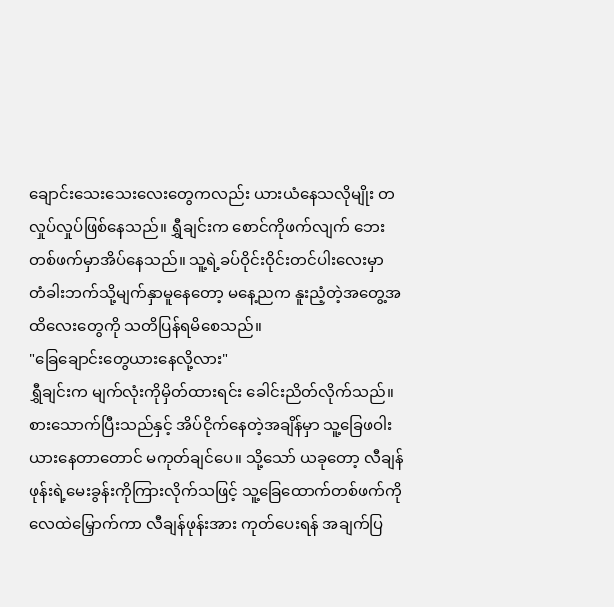ချောင်းသေးသေးလေးတွေကလည်း ယားယံနေသလိုမျိုး တလှုပ်လှုပ်ဖြစ်နေသည်။ ရွှီချင်းက စောင်ကိုဖက်လျက် ဘေးတစ်ဖက်မှာအိပ်နေသည်။ သူ့ရဲ့ခပ်ဝိုင်းဝိုင်းတင်ပါးလေးမှာ တံခါးဘက်သို့မျက်နှာမူနေတော့ မနေ့ညက နူးညံ့တဲ့အတွေ့အထိလေးတွေကို သတိပြန်ရမိစေသည်။
"ခြေချောင်းတွေယားနေလို့လား"
ရွှီချင်းက မျက်လုံးကိုမှိတ်ထားရင်း ခေါင်းညိတ်လိုက်သည်။ စားသောက်ပြီးသည်နှင့် အိပ်ငိုက်နေတဲ့အချိန်မှာ သူ့ခြေဖဝါးယားနေတာတောင် မကုတ်ချင်ပေ။ သို့သော် ယခုတော့ လီချန်ဖုန်းရဲ့မေးခွန်းကိုကြားလိုက်သဖြင့် သူ့ခြေထောက်တစ်ဖက်ကို လေထဲမြှောက်ကာ လီချန်ဖုန်းအား ကုတ်ပေးရန် အချက်ပြ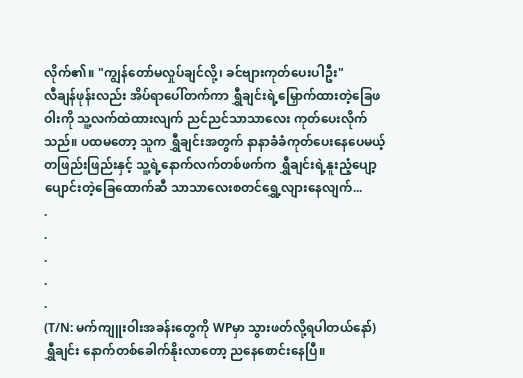လိုက်၏။ "ကျွန်တော်မလှုပ်ချင်လို့၊ ခင်ဗျားကုတ်ပေးပါဦး"
လီချန်ဖုန်းလည်း အိပ်ရာပေါ်တက်ကာ ရွှီချင်းရဲ့မြှောက်ထားတဲ့ခြေဖဝါးကို သူ့လက်ထဲထားလျက် ညင်ညင်သာသာလေး ကုတ်ပေးလိုက်သည်။ ပထမတော့ သူက ရွှီချင်းအတွက် နာနာခံခံကုတ်ပေးနေပေမယ့် တဖြည်းဖြည်းနှင့် သူ့ရဲ့နောက်လက်တစ်ဖက်က ရွှီချင်းရဲ့နူးညံ့ပျော့ပျောင်းတဲ့ခြေထောက်ဆီ သာသာလေးစတင်ရွှေ့လျားနေလျက်...
.
.
.
.
.
(T/N: မက်ကျူးဝါးအခန်းတွေကို WPမှာ သွားဖတ်လို့ရပါတယ်နော်)
ရွှီချင်း နောက်တစ်ခေါက်နိုးလာတော့ ညနေစောင်းနေပြီ။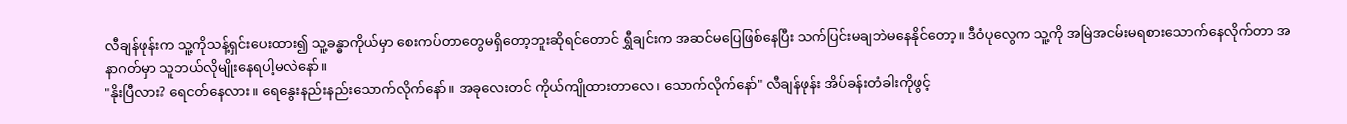လီချန်ဖုန်းက သူ့ကိုသန့်ရှင်းပေးထား၍ သူ့ခန္ဓာကိုယ်မှာ စေးကပ်တာတွေမရှိတော့ဘူးဆိုရင်တောင် ရွှီချင်းက အဆင်မပြေဖြစ်နေပြီး သက်ပြင်းမချဘဲမနေနိုင်တော့။ ဒီဝံပုလွေက သူ့ကို အမြဲအငမ်းမရစားသောက်နေလိုက်တာ အနာဂတ်မှာ သူဘယ်လိုမျိုးနေရပါ့မလဲနော်။
"နိုးပြီလား? ရေငတ်နေလား။ ရေနွေးနည်းနည်းသောက်လိုက်နော်။ အခုလေးတင် ကိုယ်ကျိုထားတာလေ၊ သောက်လိုက်နော်" လီချန်ဖုန်း အိပ်ခန်းတံခါးကိုဖွင့်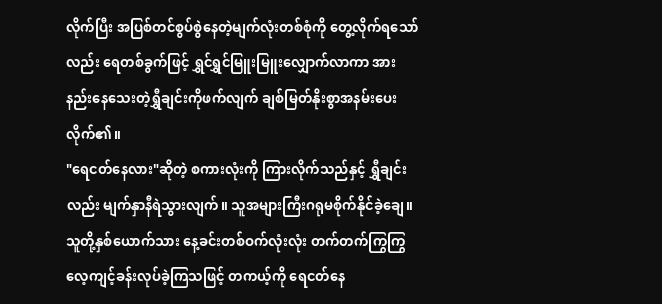လိုက်ပြီး အပြစ်တင်စွပ်စွဲနေတဲ့မျက်လုံးတစ်စုံကို တွေ့လိုက်ရသော်လည်း ရေတစ်ခွက်ဖြင့် ရွှင်ရွှင်မြူးမြူးလျှောက်လာကာ အားနည်းနေသေးတဲ့ရွှီချင်းကိုဖက်လျက် ချစ်မြတ်နိုးစွာအနမ်းပေးလိုက်၏။
"ရေငတ်နေလား"ဆိုတဲ့ စကားလုံးကို ကြားလိုက်သည်နှင့် ရွှီချင်းလည်း မျက်နှာနီရဲသွားလျက်။ သူအများကြီးဂရုမစိုက်နိုင်ခဲ့ချေ။ သူတို့နှစ်ယောက်သား နေ့ခင်းတစ်ဝက်လုံးလုံး တက်တက်ကြွကြွလေ့ကျင့်ခန်းလုပ်ခဲ့ကြသဖြင့် တကယ့်ကို ရေငတ်နေ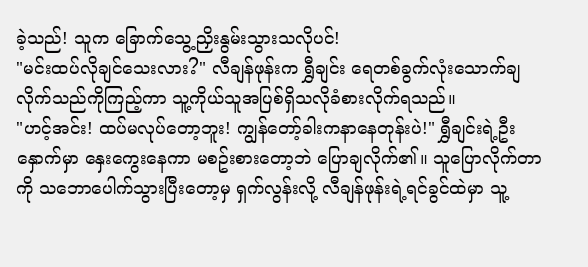ခဲ့သည်! သူက ခြောက်သွေ့ညှိးနွမ်းသွားသလိုပင်!
"မင်းထပ်လိုချင်သေးလား?" လီချန်ဖုန်းက ရွှီချင်း ရေတစ်ခွက်လုံးသောက်ချလိုက်သည်ကိုကြည့်ကာ သူ့ကိုယ်သူအပြစ်ရှိသလိုခံစားလိုက်ရသည်။
"ဟင့်အင်း! ထပ်မလုပ်တော့ဘူး! ကျွန်တော့်ခါးကနာနေတုန်းပဲ!" ရွှီချင်းရဲ့ဦးနှောက်မှာ နှေးကွေးနေကာ မစဥ်းစားတော့ဘဲ ပြောချလိုက်၏။ သူပြောလိုက်တာကို သဘောပေါက်သွားပြီးတော့မှ ရှက်လွန်းလို့ လီချန်ဖုန်းရဲ့ရင်ခွင်ထဲမှာ သူ့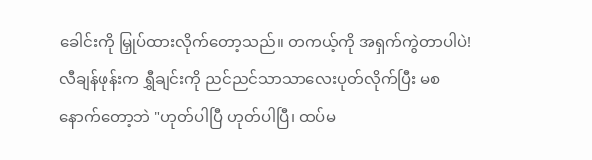ခေါင်းကို မြှုပ်ထားလိုက်တော့သည်။ တကယ့်ကို အရှက်ကွဲတာပါပဲ!
လီချန်ဖုန်းက ရွှီချင်းကို ညင်ညင်သာသာလေးပုတ်လိုက်ပြီး မစနောက်တော့ဘဲ "ဟုတ်ပါပြီ ဟုတ်ပါပြီ၊ ထပ်မ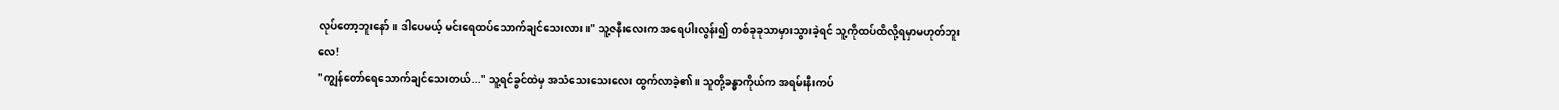လုပ်တော့ဘူးနော်။ ဒါပေမယ့် မင်းရေထပ်သောက်ချင်သေးလား။" သူ့ဇနီးလေးက အရေပါးလွန်း၍ တစ်ခုခုသာမှားသွားခဲ့ရင် သူ့ကိုထပ်ထိလို့ရမှာမဟုတ်ဘူးလေ!
"ကျွန်တော်ရေသောက်ချင်သေးတယ်..." သူ့ရင်ခွင်ထဲမှ အသံသေးသေးလေး ထွက်လာခဲ့၏။ သူတို့ခန္ဓာကိုယ်က အရမ်းနီးကပ်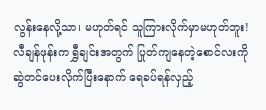လွန်းနေလို့သာ၊ မဟုတ်ရင် သူကြားလိုက်မှာမဟုတ်ဘူး!
လီချန်ဖုန်းက ရွှီချင်းအတွက် ပြုတ်ကျနေတဲ့စောင်လးကို ဆွဲတင်ပေးလိုက်ပြီးနောက် ရေခပ်ရန်လှည့်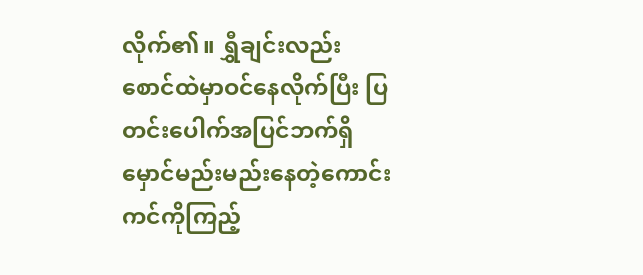လိုက်၏။ ရွှီချင်းလည်း စောင်ထဲမှာဝင်နေလိုက်ပြီး ပြတင်းပေါက်အပြင်ဘက်ရှိ မှောင်မည်းမည်းနေတဲ့ကောင်းကင်ကိုကြည့်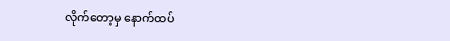လိုက်တော့မှ နောက်ထပ်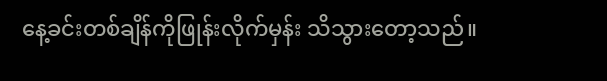နေ့ခင်းတစ်ချိန်ကိုဖြုန်းလိုက်မှန်း သိသွားတော့သည်။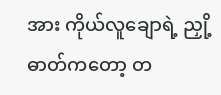အား ကိုယ်လူချောရဲ့ ညှို့ဓာတ်ကတော့ တ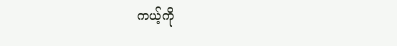ကယ့်ကို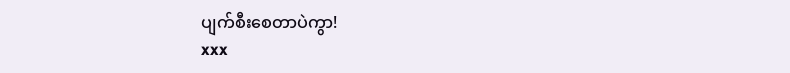ပျက်စီးစေတာပဲကွာ!
xxx